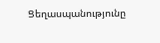Ցեղասպանությունը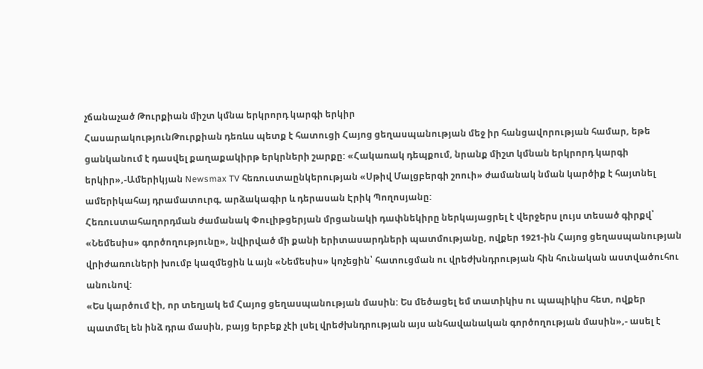չճանաչած Թուրքիան միշտ կմնա երկրորդ կարգի երկիր
ՀասարակությունԹուրքիան դեռևս պետք է հատուցի Հայոց ցեղասպանության մեջ իր հանցավորության համար, եթե ցանկանում է դասվել քաղաքակիրթ երկրների շարքը: «Հակառակ դեպքում, նրանք միշտ կմնան երկրորդ կարգի երկիր»,-Ամերիկյան Newsmax TV հեռուստաընկերության «Սթիվ Մալցբերգի շոուի» ժամանակ նման կարծիք է հայտնել ամերիկահայ դրամատուրգ, արձակագիր և դերասան Էրիկ Պողոսյանը:
Հեռուստահաղորդման ժամանակ Փուլիթցերյան մրցանակի դափնեկիրը ներկայացրել է վերջերս լույս տեսած գիրքվ՝ «Նեմեսիս» գործողությունը», նվիրված մի քանի երիտասարդների պատմությանը, ովքեր 1921-ին Հայոց ցեղասպանության վրիժառուների խումբ կազմեցին և այն «Նեմեսիս» կոչեցին՝ հատուցման ու վրեժխնդրության հին հունական աստվածուհու անունով:
«Ես կարծում էի, որ տեղյակ եմ Հայոց ցեղասպանության մասին: Ես մեծացել եմ տատիկիս ու պապիկիս հետ, ովքեր պատմել են ինձ դրա մասին, բայց երբեք չէի լսել վրեժխնդրության այս անհավանական գործողության մասին»,- ասել է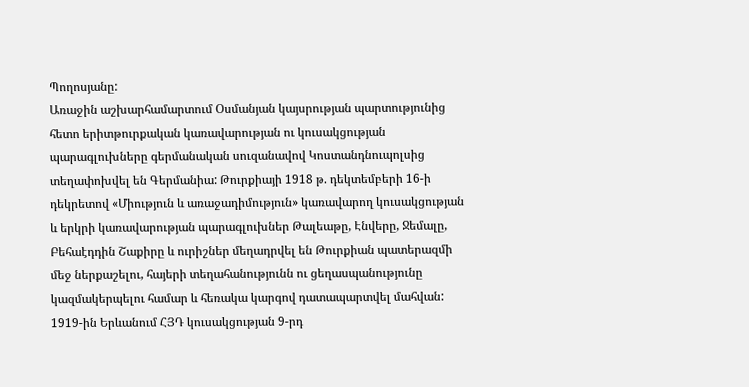Պողոսյանը:
Առաջին աշխարհամարտում Օսմանյան կայսրության պարտությունից հետո երիտթուրքական կառավարության ու կուսակցության պարագլուխները գերմանական սուզանավով Կոստանդնուպոլսից տեղափոխվել են Գերմանիա: Թուրքիայի 1918 թ. դեկտեմբերի 16-ի դեկրետով «Միություն և առաջադիմություն» կառավարող կուսակցության և երկրի կառավարության պարագլուխներ Թալեաթը, Էնվերը, Ջեմալը, Բեհաէդդին Շաքիրը և ուրիշներ մեղադրվել են Թուրքիան պատերազմի մեջ ներքաշելու, հայերի տեղահանությունն ու ցեղասպանությունը կազմակերպելու համար և հեռակա կարգով դատապարտվել մահվան: 1919-ին Երևանում ՀՅԴ կուսակցության 9-րդ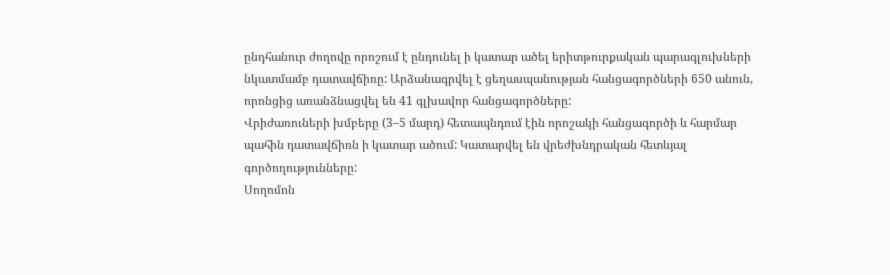ընդհանուր ժողովը որոշում է ընդունել ի կատար ածել երիտթուրքական պարագլուխների նկատմամբ դատավճիռը: Արձանագրվել է ցեղասպանության հանցագործների 650 անուն, որոնցից առանձնացվել են 41 գլխավոր հանցագործները:
Վրիժառուների խմբերը (3–5 մարդ) հետապնդում էին որոշակի հանցագործի և հարմար պահին դատավճիռն ի կատար ածում: Կատարվել են վրեժխնդրական հետևյալ գործողությունները:
Սողոմոն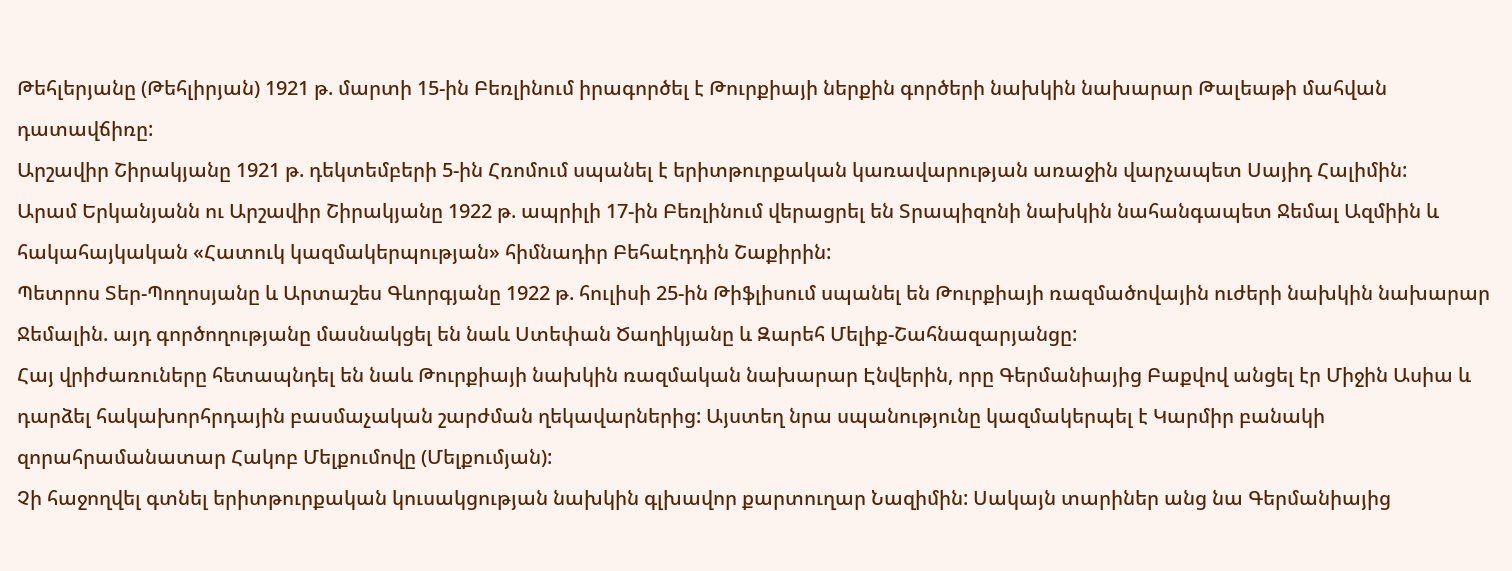Թեհլերյանը (Թեհլիրյան) 1921 թ. մարտի 15-ին Բեռլինում իրագործել է Թուրքիայի ներքին գործերի նախկին նախարար Թալեաթի մահվան դատավճիռը:
Արշավիր Շիրակյանը 1921 թ. դեկտեմբերի 5-ին Հռոմում սպանել է երիտթուրքական կառավարության առաջին վարչապետ Սայիդ Հալիմին:
Արամ Երկանյանն ու Արշավիր Շիրակյանը 1922 թ. ապրիլի 17-ին Բեռլինում վերացրել են Տրապիզոնի նախկին նահանգապետ Ջեմալ Ազմիին և հակահայկական «Հատուկ կազմակերպության» հիմնադիր Բեհաէդդին Շաքիրին:
Պետրոս Տեր-Պողոսյանը և Արտաշես Գևորգյանը 1922 թ. հուլիսի 25-ին Թիֆլիսում սպանել են Թուրքիայի ռազմածովային ուժերի նախկին նախարար Ջեմալին. այդ գործողությանը մասնակցել են նաև Ստեփան Ծաղիկյանը և Զարեհ Մելիք-Շահնազարյանցը:
Հայ վրիժառուները հետապնդել են նաև Թուրքիայի նախկին ռազմական նախարար Էնվերին, որը Գերմանիայից Բաքվով անցել էր Միջին Ասիա և դարձել հակախորհրդային բասմաչական շարժման ղեկավարներից: Այստեղ նրա սպանությունը կազմակերպել է Կարմիր բանակի զորահրամանատար Հակոբ Մելքումովը (Մելքումյան):
Չի հաջողվել գտնել երիտթուրքական կուսակցության նախկին գլխավոր քարտուղար Նազիմին: Սակայն տարիներ անց նա Գերմանիայից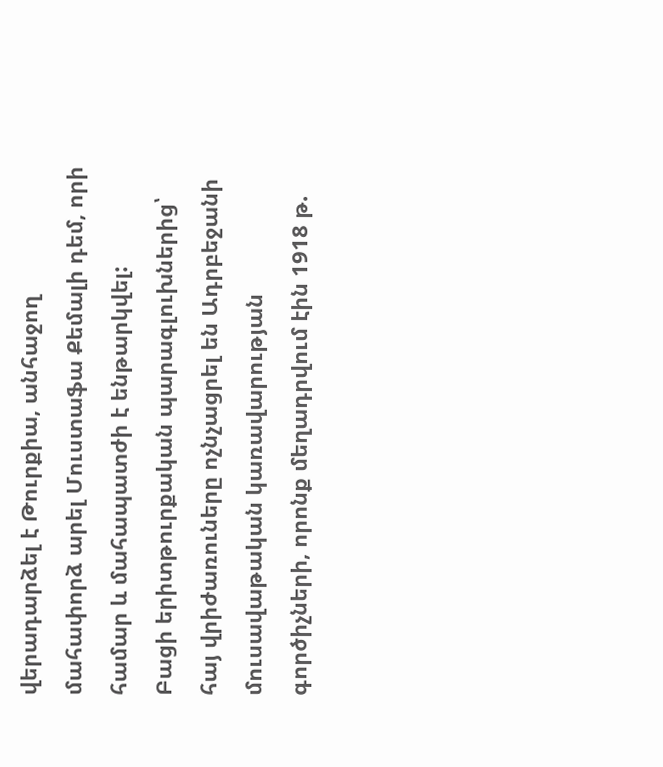վերադարձել է Թուրքիա, անհաջող մահափորձ արել Մուստաֆա Քեմալի դեմ, որի համար և մահապատժի է ենթարկվել:
Բացի երիտթուրքական պարագլուխներից՝ հայ վրիժառուները ոչնչացրել են Ադրբեջանի մուսավաթական կառավարության գործիչների, որոնք մեղադրվում էին 1918 թ.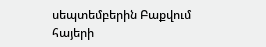սեպտեմբերին Բաքվում հայերի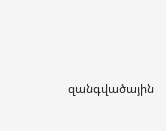զանգվածային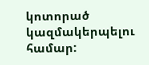կոտորած կազմակերպելու համար: